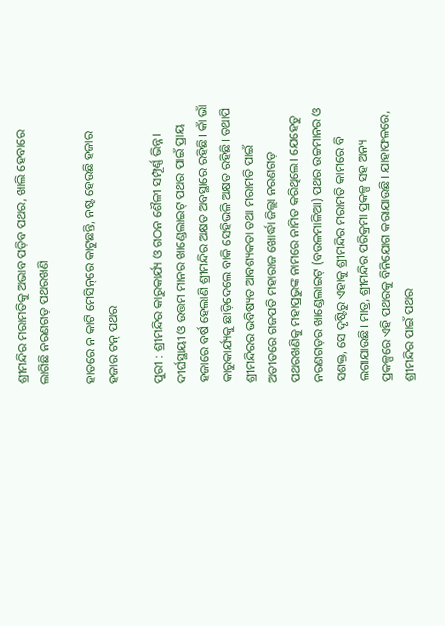ଶ୍ରୀମନ୍ଦିର ମରାମତିକୁ ଅଭାବ ପଡ଼ିବ ପଥର, ଖାଲି ହେବାରେ ଲାଗିଛି ନରଣଗଡ଼ ପଥରଖଣି

ହାତରେ ନ କାଟି ମେସିନ୍‌ରେ କାଟୁଛନ୍ତି, ନଷ୍ଟ ହେଉଛି ହଜାର ହଜାର ଟନ୍‌ ପଥର

ପୁରୀ : ଶ୍ରୀମନ୍ଦିର କାରୁକାର୍ଯ୍ୟ ଓ ଗଠନ ଶୈଳୀ ସମ୍ପୂର୍ଣ୍ଣ ଭିନ୍ନ। ଦୀର୍ଘସ୍ଥାୟୀ ଓ ଉତ୍ତମ ମାନର ଖାଣ୍ଡେଲାଇଟ୍‌ ପଥର ପାଇଁ ପ୍ରାୟ ହଜାରେ ବର୍ଷ ହେଲାଣି ଶ୍ରୀମନ୍ଦିର ଅକ୍ଷତ ଅବସ୍ଥାରେ ରହିଛି। କାଁ ଭାଁ କାରୁକାର୍ଯ୍ୟକୁ ଛାଡ଼ିଦେଲେ ବାକି ସେହିଭଳି ଅକ୍ଷତ ରହିଛି। ତଥାପି ଶ୍ରୀମନ୍ଦିରର ଭବିଷ୍ୟତ ଆବଶ୍ୟକତା ତଥା ମରାମତି ପାଇଁ ଅତୀତରେ ଗଜପତି ମହାରାଜ ଖୋର୍ଦ୍ଧା ଜିଲ୍ଲା ନରଣଗଡ଼ ପଥରଖଣିକୁ ମହାପ୍ରଭୁଙ୍କ ନାମରେ ନାମିତ କରିଥିଲେ। ଯେହେତୁ ନରଣଗଡ଼ର ଖାଣ୍ଡେଲାଇଟ୍‌ (ବଉଳମାଳିଆ) ପଥର ଉଚ୍ଚମାନର ଓ ସଶକ୍ତ, ସେ ଦୃଷ୍ଟିରୁ ଏହାକୁ ଶ୍ରୀମନ୍ଦିର ମରାମତି କାମରେ ବି ଲଗାଯାଉଛି। ମାତ୍ର, ଶ୍ରୀମନ୍ଦିର ପରିକ୍ରମା ପ୍ରକଳ୍ପ ସହ ଅନ୍ୟ ପ୍ରକଳ୍ପରେ ଏହି ପଥରକୁ ବିନିଯୋଗ କରାଯାଉଛି। ଯାହାଫଳରେ, ଶ୍ରୀମନ୍ଦିର ପାଇଁ ପଥର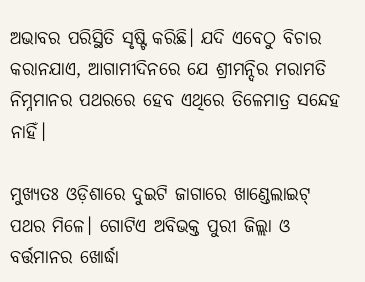ଅଭାବର ପରିସ୍ଥିତି ସୃଷ୍ଟି କରିଛି। ଯଦି ଏବେଠୁ ବିଚାର କରାନଯାଏ, ଆଗାମୀଦିନରେ ଯେ ଶ୍ରୀମନ୍ଦିର ମରାମତି ନିମ୍ନମାନର ପଥରରେ ହେବ ଏଥିରେ ତିଳେମାତ୍ର ସନ୍ଦେହ ନାହିଁ।

ମୁଖ୍ୟତଃ ଓଡ଼ିଶାରେ ଦୁଇଟି ଜାଗାରେ ଖାଣ୍ଡେଲାଇଟ୍‌ ପଥର ମିଳେ। ଗୋଟିଏ ଅବିଭକ୍ତ ପୁରୀ ଜିଲ୍ଲା ଓ ବର୍ତ୍ତମାନର ଖୋର୍ଦ୍ଧା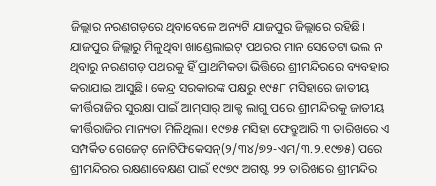ଜିଲ୍ଲାର ନରଣଗଡ଼ରେ ଥିବାବେଳେ ଅନ୍ୟଟି ଯାଜପୁର ଜିଲ୍ଲାରେ ରହିଛି। ଯାଜପୁର ଜିଲ୍ଲାରୁ ମିଳୁଥିବା ଖାଣ୍ଡେଲାଇଟ୍‌ ପଥରର ମାନ ସେତେଟା ଭଲ ନ ଥିବାରୁ ନରଣଗଡ଼ ପଥରକୁ ହିଁ ପ୍ରାଥମିକତା ଭିତ୍ତିରେ ଶ୍ରୀମନ୍ଦିରରେ ବ୍ୟବହାର କରାଯାଇ ଆସୁଛି। କେନ୍ଦ୍ର ସରକାରଙ୍କ ପକ୍ଷରୁ ୧୯୫୮ ମସିହାରେ ଜାତୀୟ କୀର୍ତ୍ତିରାଜିର ସୁରକ୍ଷା ପାଇଁ ଆମ୍‌ସାର୍‌ ଆକ୍ଟ ଲାଗୁ ପରେ ଶ୍ରୀମନ୍ଦିରକୁ ଜାତୀୟ କୀର୍ତ୍ତିରାଜିର ମାନ୍ୟତା ମିଳିଥିଲା। ୧୯୭୫ ମସିହା ଫେବ୍ରୁଆରି ୩ ତାରିଖରେ ଏ ସମ୍ପର୍କିତ ଗେଜେଟ୍‌ ନୋଟିଫିକେସନ୍‌(୨/୩୪/୭୨-ଏମ/୩.୨.୧୯୭୫) ପରେ ଶ୍ରୀମନ୍ଦିରର ରକ୍ଷଣାବେକ୍ଷଣ ପାଇଁ ୧୯୭୯ ଅଗଷ୍ଟ ୨୨ ତାରିଖରେ ଶ୍ରୀମନ୍ଦିର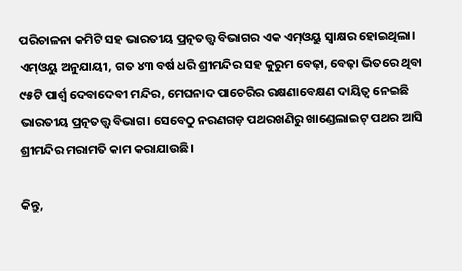ପରିଚାଳନା କମିଟି ସହ ଭାରତୀୟ ପ୍ରତ୍ନତତ୍ତ୍ବ ବିଭାଗର ଏକ ଏମ୍‌ଓୟୁ ସ୍ବାକ୍ଷର ହୋଇଥିଲା। ଏମ୍‌ଓୟୁ ଅନୁଯାୟୀ, ଗତ ୪୩ ବର୍ଷ ଧରି ଶ୍ରୀମନ୍ଦିର ସହ କୁରୁମ ବେଢ଼ା, ବେଢ଼ା ଭିତରେ ଥିବା ୯୫ଟି ପାର୍ଶ୍ବ ଦେବାଦେବୀ ମନ୍ଦିର, ମେଘନାଦ ପାଚେରିର ରକ୍ଷଣାବେକ୍ଷଣ ଦାୟିତ୍ବ ନେଇଛି ଭାରତୀୟ ପ୍ରତ୍ନତତ୍ତ୍ବ ବିଭାଗ। ସେବେଠୁ ନରଣଗଡ଼ ପଥରଖଣିରୁ ଖାଣ୍ଡେଲାଇଟ୍‌ ପଥର ଆସି ଶ୍ରୀମନ୍ଦିର ମରାମତି କାମ କରାଯାଉଛି।

କିନ୍ତୁ,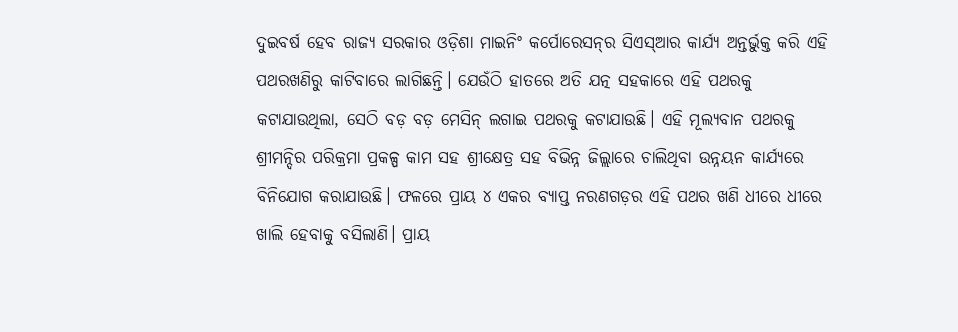ଦୁଇବର୍ଷ ହେବ ରାଜ୍ୟ ସରକାର ଓଡ଼ିଶା ମାଇନିଂ କର୍ପୋରେସନ୍‌ର ସିଏସ୍‌ଆର କାର୍ଯ୍ୟ ଅନ୍ତର୍ଭୁକ୍ତ କରି ଏହି ପଥରଖଣିରୁ କାଟିବାରେ ଲାଗିଛନ୍ତି। ଯେଉଁଠି ହାତରେ ଅତି ଯତ୍ନ ସହକାରେ ଏହି ପଥରକୁ କଟାଯାଉଥିଲା, ସେଠି ବଡ଼ ବଡ଼ ମେସିନ୍‌ ଲଗାଇ ପଥରକୁ କଟାଯାଉଛି। ଏହି ମୂଲ୍ୟବାନ ପଥରକୁ ଶ୍ରୀମନ୍ଦିର ପରିକ୍ରମା ପ୍ରକଳ୍ପ କାମ ସହ ଶ୍ରୀକ୍ଷେତ୍ର ସହ ବିଭିନ୍ନ ଜିଲ୍ଲାରେ ଚାଲିଥିବା ଉନ୍ନୟନ କାର୍ଯ୍ୟରେ ବିନିଯୋଗ କରାଯାଉଛି। ଫଳରେ ପ୍ରାୟ ୪ ଏକର ବ୍ୟାପ୍ତ ନରଣଗଡ଼ର ଏହି ପଥର ଖଣି ଧୀରେ ଧୀରେ ଖାଲି ହେବାକୁ ବସିଲାଣି। ପ୍ରାୟ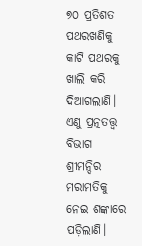୭୦ ପ୍ରତିଶତ ପଥରଖଣିକୁ କାଟି ପଥରକୁ ଖାଲି କରି ଦିଆଗଲାଣି। ଏଣୁ ପ୍ରତ୍ନତତ୍ତ୍ବ ବିଭାଗ ଶ୍ରୀମନ୍ଦିର ମରାମତିକୁ ନେଇ ଶଙ୍କାରେ ପଡ଼ିଲାଣି।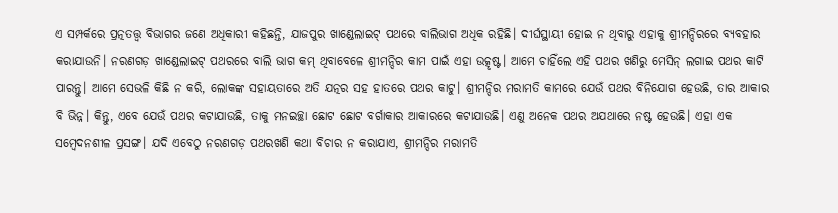ଏ ସମ୍ପର୍କରେ ପ୍ରତ୍ନତତ୍ତ୍ବ ବିଭାଗର ଜଣେ ଅଧିକାରୀ କହିଛନ୍ତି, ଯାଜପୁର ଖାଣ୍ଡେଲାଇଟ୍‌ ପଥରେ ବାଲିଭାଗ ଅଧିକ ରହିଛି। ଦୀର୍ଘସ୍ଥାୟୀ ହୋଇ ନ ଥିବାରୁ ଏହାକୁ ଶ୍ରୀମନ୍ଦିରରେ ବ୍ୟବହାର କରାଯାଉନି। ନରଣଗଡ଼ ଖାଣ୍ଡେଲାଇଟ୍‌ ପଥରରେ ବାଲି ଭାଗ କମ୍‌ ଥିବାବେଳେ ଶ୍ରୀମନ୍ଦିର କାମ ପାଇଁ ଏହା ଉତ୍କୃଷ୍ଟ। ଆମେ ଚାହିଁଲେ ଏହି ପଥର ଖଣିରୁ ମେସିନ୍‌ ଲଗାଇ ପଥର କାଟି ପାରନ୍ତୁ। ଆମେ ସେଭଳି କିଛି ନ କରି, ଲୋକଙ୍କ ସହାୟତାରେ ଅତି ଯତ୍ନର ସହ ହାତରେ ପଥର କାଟୁ। ଶ୍ରୀମନ୍ଦିର ମରାମତି କାମରେ ଯେଉଁ ପଥର ବିନିଯୋଗ ହେଉଛି, ତାର ଆକାର ବି ଭିନ୍ନ। କିନ୍ତୁ, ଏବେ ଯେଉଁ ପଥର କଟାଯାଉଛି, ତାକୁ ମନଇଚ୍ଛା ଛୋଟ ଛୋଟ ବର୍ଗାକାର ଆକାରରେ କଟାଯାଉଛି। ଏଣୁ ଅନେକ ପଥର ଅଯଥାରେ ନଷ୍ଟ ହେଉଛି। ଏହା ଏକ ସମ୍ବେଦନଶୀଳ ପ୍ରସଙ୍ଗ। ଯଦି ଏବେଠୁ ନରଣଗଡ଼ ପଥରଖଣି କଥା ବିଚାର ନ କରାଯାଏ, ଶ୍ରୀମନ୍ଦିର ମରାମତି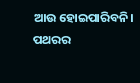ଆଉ ହୋଇପାରିବନି। ପଥରର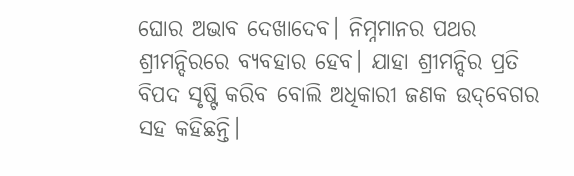ଘୋର ଅଭାବ ଦେଖାଦେବ। ନିମ୍ନମାନର ପଥର ଶ୍ରୀମନ୍ଦିରରେ ବ୍ୟବହାର ହେବ। ଯାହା ଶ୍ରୀମନ୍ଦିର ପ୍ରତି ବିପଦ ସୃଷ୍ଟି କରିବ ବୋଲି ଅଧିକାରୀ ଜଣକ ଉଦ୍‌ବେଗର ସହ କହିଛନ୍ତି।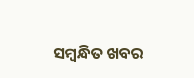ସମ୍ବନ୍ଧିତ ଖବର